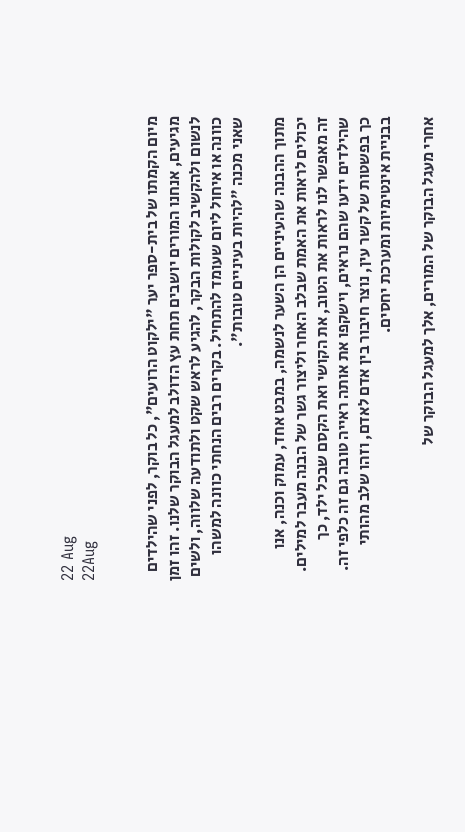22 Aug
22Aug


מיום הקמתו של בית-ספר יער "ילקוט הרועים", כל בוקר, לפני שהילדים מגיעים, אנחנו המורים יושבים תחת עץ הדולב למעגל הבוקר שלנו. זהו זמן לנשום ולהקשיב לקולות הבקר, להגיע לראש שקט ולתודעה שלווה, ולשים כוונה או איחול ליום שעומד להתחיל. בקרים רבים הנחתי כוונה למשהו שאני מכנה "להיות בעיניים טובות".

מתוך ההבנה שהעיניים הן השער לנשמה, במבט אחד, עמוק וכנה, אנו יכולים לראות את האמת שבלב האחר וליצור גשר של הבנה מעבר למילים. זה מאפשר לנו לראות את הטוב, את הקושי ואת הקסם שבכל ילד, כך שהילדים ידעו שהם נראים, וישקפו את אותה ראייה טובה גם זה כלפי זה. כך בפשטות של קשר עין, נוצר חיבור בין אדם לאדם, וזהו שלב מהותי בבניית אינטימיות ומערכת יחסים.

אחרי מעגל הבוקר של המורים, אלך למעגל הבוקר של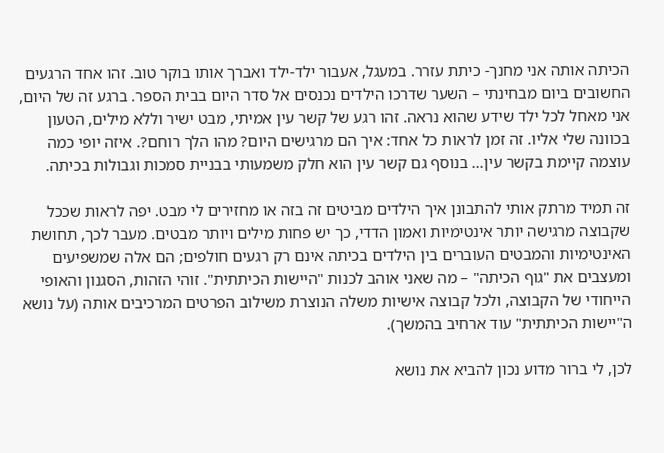הכיתה אותה אני מחנך- כיתת עזרר. במעגל, אעבור ילד-ילד ואברך אותו בוקר טוב. זהו אחד הרגעים החשובים ביום מבחינתי – השער שדרכו הילדים נכנסים אל סדר היום בבית הספר. ברגע זה של היום, אני מאחל לכל ילד שידע שהוא נראה. זהו רגע של קשר עין אמיתי, מבט ישיר וללא מילים, הטעון בכוונה שלי אליו. זה זמן לראות כל אחד: איך הם מרגישים היום? מהו הלך רוחם?. איזה יופי כמה עוצמה קיימת בקשר עין... בנוסף גם קשר עין הוא חלק משמעותי בבניית סמכות וגבולות בכיתה.

זה תמיד מרתק אותי להתבונן איך הילדים מביטים זה בזה או מחזירים לי מבט. יפה לראות שככל שקבוצה מרגישה יותר אינטימיות ואמון הדדי, כך יש פחות מילים ויותר מבטים. מעבר לכך, תחושת האינטימיות והמבטים העוברים בין הילדים בכיתה אינם רק רגעים חולפים; הם אלה שמשפיעים ומעצבים את "גוף הכיתה" – מה שאני אוהב לכנות "היישות הכיתתית". זוהי הזהות, הסגנון והאופי הייחודי של הקבוצה, ולכל קבוצה אישיות משלה הנוצרת משילוב הפרטים המרכיבים אותה (על נושא ה"יישות הכיתתית" עוד ארחיב בהמשך).

לכן, לי ברור מדוע נכון להביא את נושא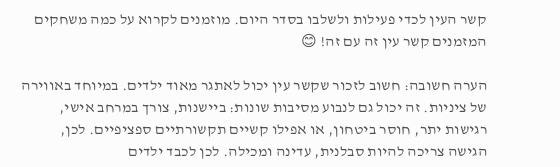קשר העין לכדי פעילות ולשלבו בסדר היום. מוזמנים לקרוא על כמה משחקים המזמנים קשר עין זה עם זה! 😊

הערה חשובה: חשוב לזכור שקשר עין יכול לאתגר מאוד ילדים. במיוחד באווירה של ציניות. זה יכול גם לנבוע מסיבות שונות: ביישנות, צורך במרחב אישי, רגישות יתר, חוסר ביטחון, או אפילו קשיים תקשורתיים ספציפיים. לכן, הגישה צריכה להיות סבלנית, עדינה ומכילה. לכן לכבד ילדים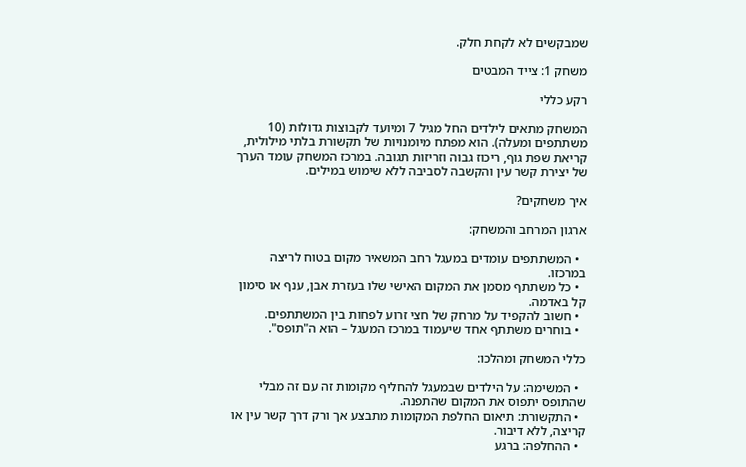שמבקשים לא לקחת חלק.

משחק 1: צייד המבטים

רקע כללי

המשחק מתאים לילדים החל מגיל 7 ומיועד לקבוצות גדולות (10 משתתפים ומעלה). הוא מפתח מיומנויות של תקשורת בלתי מילולית, קריאת שפת גוף, ריכוז גבוה וזריזות תגובה. במרכז המשחק עומד הערך של יצירת קשר עין והקשבה לסביבה ללא שימוש במילים.

איך משחקים?

ארגון המרחב והמשחק:

  • המשתתפים עומדים במעגל רחב המשאיר מקום בטוח לריצה במרכזו.
  • כל משתתף מסמן את המקום האישי שלו בעזרת אבן, ענף או סימון קל באדמה.
  • חשוב להקפיד על מרחק של חצי זרוע לפחות בין המשתתפים.
  • בוחרים משתתף אחד שיעמוד במרכז המעגל – הוא ה"תופס".

כללי המשחק ומהלכו:

  • המשימה: על הילדים שבמעגל להחליף מקומות זה עם זה מבלי שהתופס יתפוס את המקום שהתפנה.
  • התקשורת: תיאום החלפת המקומות מתבצע אך ורק דרך קשר עין או קריצה, ללא דיבור.
  • ההחלפה: ברגע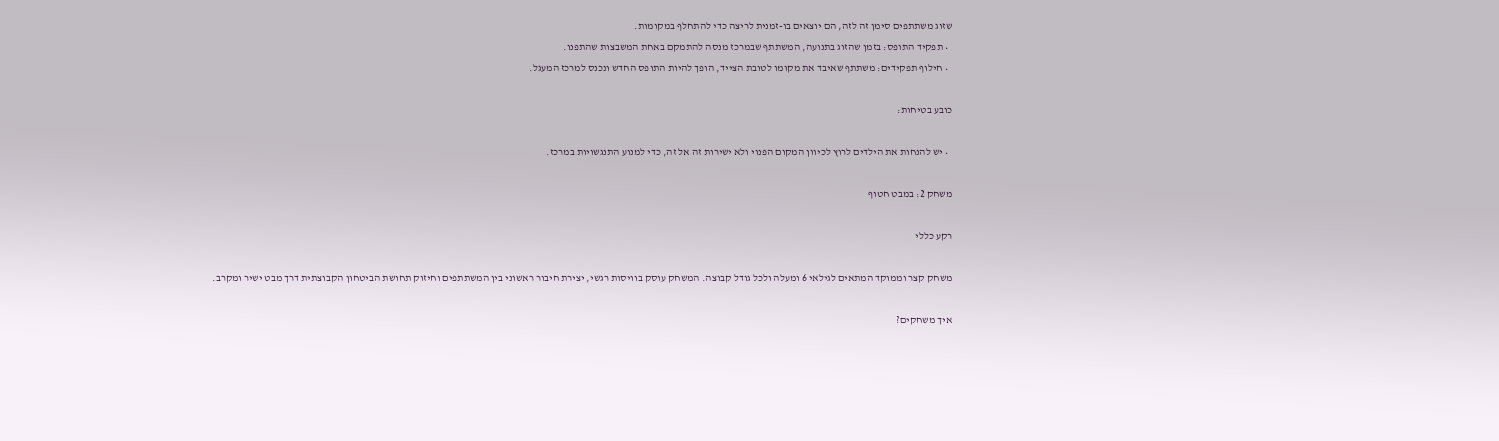שזוג משתתפים סימן זה לזה, הם יוצאים בו-זמנית לריצה כדי להתחלף במקומות.
  • תפקיד התופס: בזמן שהזוג בתנועה, המשתתף שבמרכז מנסה להתמקם באחת המשבצות שהתפנו.
  • חילוף תפקידים: משתתף שאיבד את מקומו לטובת הצייד, הופך להיות התופס החדש ונכנס למרכז המעגל.

כובע בטיחות:

  • יש להנחות את הילדים לרוץ לכיוון המקום הפנוי ולא ישירות זה אל זה, כדי למנוע התנגשויות במרכז.

משחק 2: במבט חטוף

רקע כללי

משחק קצר וממוקד המתאים לגילאי 6 ומעלה ולכל גודל קבוצה. המשחק עוסק בוויסות רגשי, יצירת חיבור ראשוני בין המשתתפים וחיזוק תחושת הביטחון הקבוצתית דרך מבט ישיר ומקרב.

איך משחקים?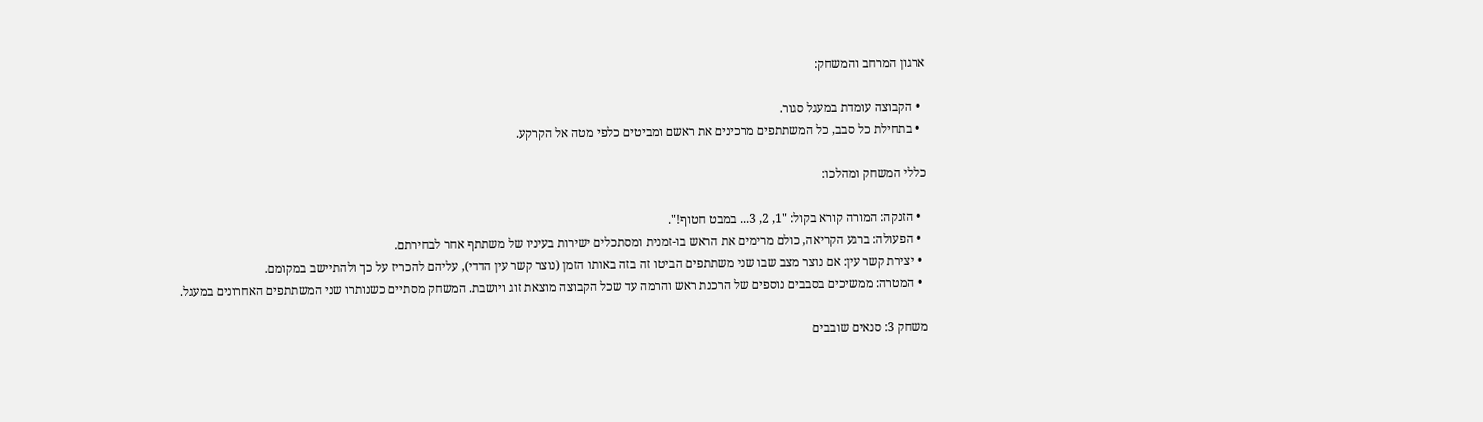ארגון המרחב והמשחק:

  • הקבוצה עומדת במעגל סגור.
  • בתחילת כל סבב, כל המשתתפים מרכינים את ראשם ומביטים כלפי מטה אל הקרקע.

כללי המשחק ומהלכו:

  • הזנקה: המורה קורא בקול: "1, 2, 3... במבט חטוף!".
  • הפעולה: ברגע הקריאה, כולם מרימים את הראש בו-זמנית ומסתכלים ישירות בעיניו של משתתף אחר לבחירתם.
  • יצירת קשר עין: אם נוצר מצב שבו שני משתתפים הביטו זה בזה באותו הזמן (נוצר קשר עין הדדי), עליהם להכריז על כך ולהתיישב במקומם.
  • המטרה: ממשיכים בסבבים נוספים של הרכנת ראש והרמה עד שכל הקבוצה מוצאת זוג ויושבת. המשחק מסתיים כשנותרו שני המשתתפים האחרונים במעגל.

משחק 3: סנאים שובבים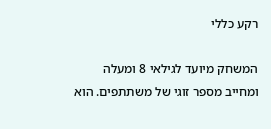רקע כללי

המשחק מיועד לגילאי 8 ומעלה ומחייב מספר זוגי של משתתפים. הוא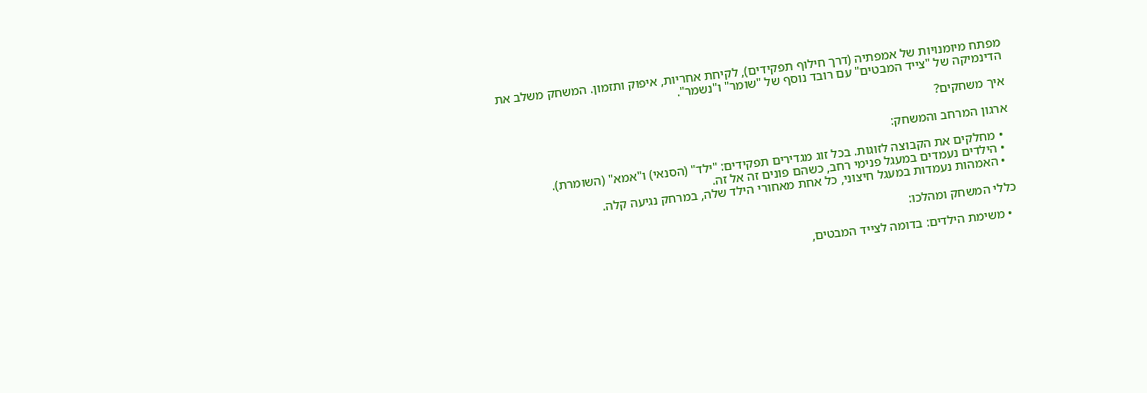מפתח מיומנויות של אמפתיה (דרך חילוף תפקידים), לקיחת אחריות, איפוק ותזמון. המשחק משלב את הדינמיקה של "צייד המבטים" עם רובד נוסף של "שומר" ו"נשמר".

איך משחקים?

ארגון המרחב והמשחק:

  • מחלקים את הקבוצה לזוגות. בכל זוג מגדירים תפקידים: "ילד" (הסנאי) ו"אמא" (השומרת).
  • הילדים נעמדים במעגל פנימי רחב, כשהם פונים זה אל זה.
  • האמהות נעמדות במעגל חיצוני, כל אחת מאחורי הילד שלה, במרחק נגיעה קלה.

כללי המשחק ומהלכו:

  • משימת הילדים: בדומה לצייד המבטים,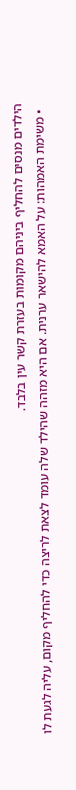הילדים מנסים להחליף ביניהם מקומות בעזרת קשר עין בלבד.
  • משימת האמהות: על האמא להישאר ערנית. אם היא מזהה שהילד שלה עומד לצאת לריצה כדי להחליף מקום, עליה לגעת לו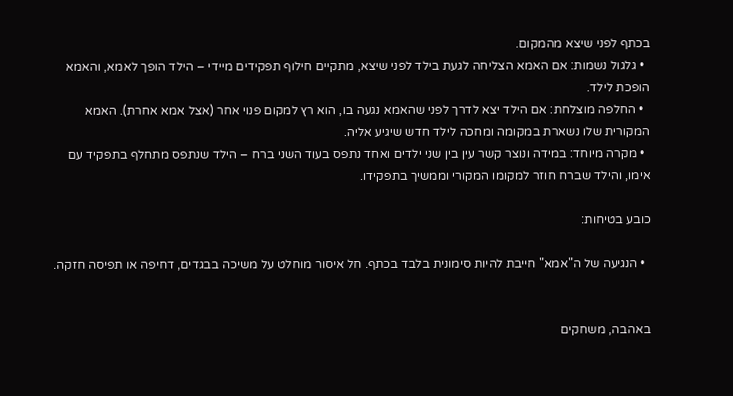בכתף לפני שיצא מהמקום.
  • גלגול נשמות: אם האמא הצליחה לגעת בילד לפני שיצא, מתקיים חילוף תפקידים מיידי – הילד הופך לאמא, והאמא הופכת לילד.
  • החלפה מוצלחת: אם הילד יצא לדרך לפני שהאמא נגעה בו, הוא רץ למקום פנוי אחר (אצל אמא אחרת). האמא המקורית שלו נשארת במקומה ומחכה לילד חדש שיגיע אליה.
  • מקרה מיוחד: במידה ונוצר קשר עין בין שני ילדים ואחד נתפס בעוד השני ברח – הילד שנתפס מתחלף בתפקיד עם אימו, והילד שברח חוזר למקומו המקורי וממשיך בתפקידו.

כובע בטיחות:

  • הנגיעה של ה"אמא" חייבת להיות סימונית בלבד בכתף. חל איסור מוחלט על משיכה בבגדים, דחיפה או תפיסה חזקה.


באהבה, משחקים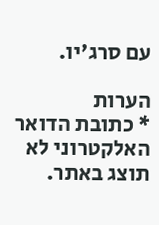עם סרג'יו.

הערות
* כתובת הדואר האלקטרוני לא תוצג באתר.